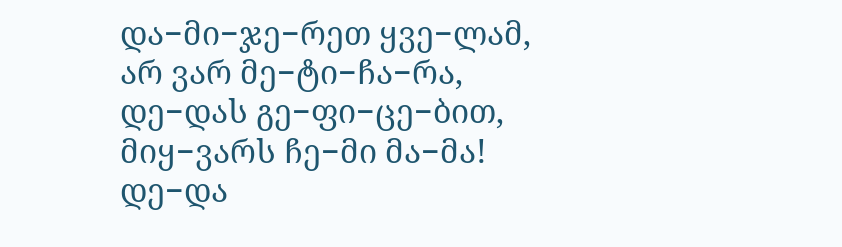და−მი−ჯე−რეთ ყვე−ლამ,
არ ვარ მე−ტი−ჩა−რა,
დე−დას გე−ფი−ცე−ბით,
მიყ−ვარს ჩე−მი მა−მა!
დე−და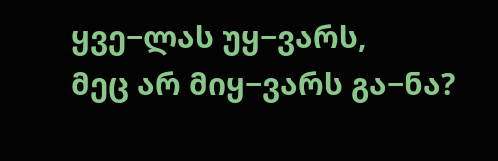ყვე−ლას უყ−ვარს,
მეც არ მიყ−ვარს გა−ნა?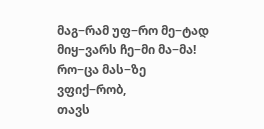მაგ−რამ უფ−რო მე−ტად
მიყ−ვარს ჩე−მი მა−მა!
რო−ცა მას−ზე ვფიქ−რობ,
თავს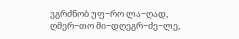ვგრძნობ უფ−რო ლა−ღად,
ღმერ−თო მი−დღეგრ−ძე−ლე,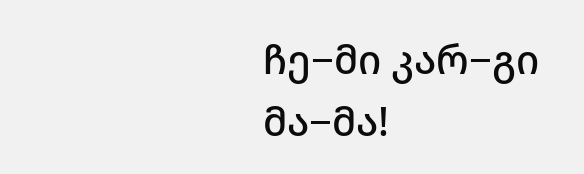ჩე−მი კარ−გი მა−მა!